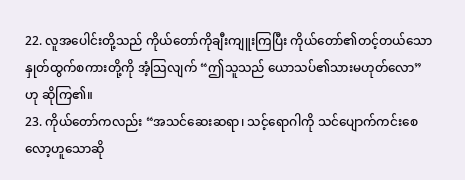22. လူအပေါင်းတို့သည် ကိုယ်တော်ကိုချီးကျူးကြပြီး ကိုယ်တော်၏တင့်တယ်သော နှုတ်ထွက်စကားတို့ကို အံ့သြလျက် “ဤသူသည် ယောသပ်၏သားမဟုတ်လော”ဟု ဆိုကြ၏။
23. ကိုယ်တော်ကလည်း “အသင်ဆေးဆရာ၊ သင့်ရောဂါကို သင်ပျောက်ကင်းစေလော့ဟူသောဆို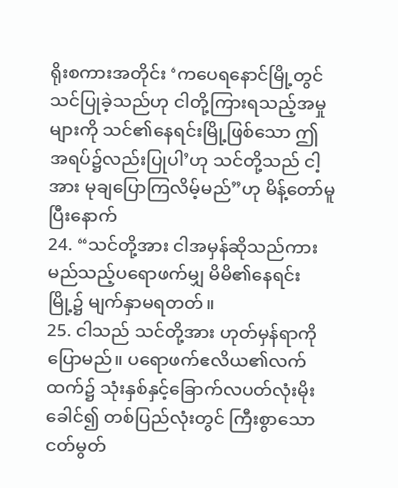ရိုးစကားအတိုင်း ‘ကပေရနောင်မြို့တွင် သင်ပြုခဲ့သည်ဟု ငါတို့ကြားရသည့်အမှုများကို သင်၏နေရင်းမြို့ဖြစ်သော ဤအရပ်၌လည်းပြုပါ’ဟု သင်တို့သည် ငါ့အား မုချပြောကြလိမ့်မည်”ဟု မိန့်တော်မူပြီးနောက်
24. “သင်တို့အား ငါအမှန်ဆိုသည်ကား မည်သည့်ပရောဖက်မျှ မိမိ၏နေရင်းမြို့၌ မျက်နှာမရတတ်။
25. ငါသည် သင်တို့အား ဟုတ်မှန်ရာကိုပြောမည်။ ပရောဖက်ဧလိယ၏လက်ထက်၌ သုံးနှစ်နှင့်ခြောက်လပတ်လုံးမိုးခေါင်၍ တစ်ပြည်လုံးတွင် ကြီးစွာသောငတ်မွတ်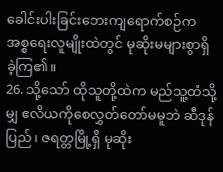ခေါင်းပါးခြင်းဘေးကျရောက်စဉ်က အစ္စရေးလူမျိုးထဲတွင် မုဆိုးမများစွာရှိခဲ့ကြ၏။
26. သို့သော် ထိုသူတို့ထဲက မည်သူ့ထံသို့မျှ ဧလိယကိုစေလွှတ်တော်မမူဘဲ ဆီဒုန်ပြည်၊ ဇရတ္တမြို့ရှိ မုဆိုး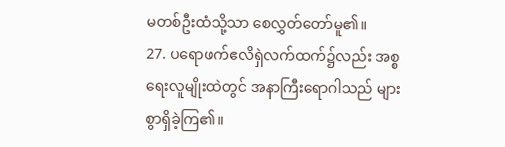မတစ်ဦးထံသို့သာ စေလွှတ်တော်မူ၏။
27. ပရောဖက်ဧလိရှဲလက်ထက်၌လည်း အစ္စရေးလူမျိုးထဲတွင် အနာကြီးရောဂါသည် များစွာရှိခဲ့ကြ၏။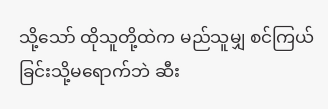သို့သော် ထိုသူတို့ထဲက မည်သူမျှ စင်ကြယ်ခြင်းသို့မရောက်ဘဲ ဆီး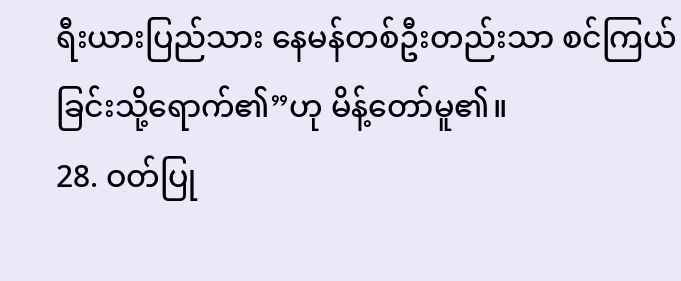ရီးယားပြည်သား နေမန်တစ်ဦးတည်းသာ စင်ကြယ်ခြင်းသို့ရောက်၏”ဟု မိန့်တော်မူ၏။
28. ဝတ်ပြု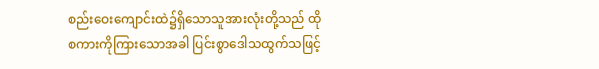စည်းဝေးကျောင်းထဲ၌ရှိသောသူအားလုံးတို့သည် ထိုစကားကိုကြားသောအခါ ပြင်းစွာဒေါသထွက်သဖြင့်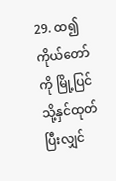29. ထ၍ ကိုယ်တော်ကို မြို့ပြင်သို့နှင်ထုတ်ပြီးလျှင်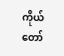ကိုယ်တော်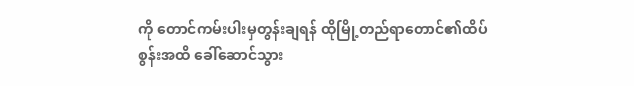ကို တောင်ကမ်းပါးမှတွန်းချရန် ထိုမြို့တည်ရာတောင်၏ထိပ်စွန်းအထိ ခေါ်ဆောင်သွား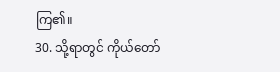ကြ၏။
30. သို့ရာတွင် ကိုယ်တော်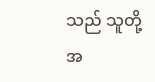သည် သူတို့အ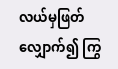လယ်မှဖြတ်လျှောက်၍ ကြွ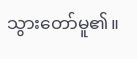သွားတော်မူ၏။